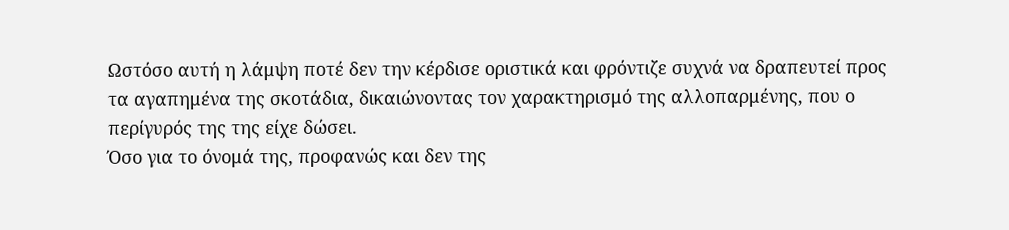Ωστόσο αυτή η λάμψη ποτέ δεν την κέρδισε οριστικά και φρόντιζε συχνά να δραπευτεί προς τα αγαπημένα της σκοτάδια, δικαιώνοντας τον χαρακτηρισμό της αλλοπαρμένης, που ο περίγυρός της της είχε δώσει.
Όσο για το όνομά της, προφανώς και δεν της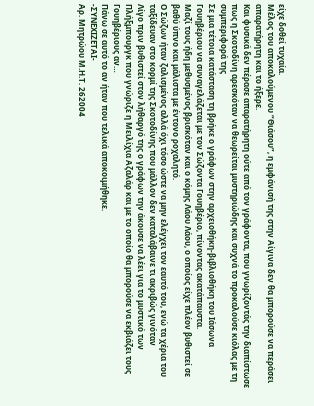είχε δοθεί τυχαία.
Μέλος του αποκαλούμενου “Θιάσου”, η εμφάνισή της στην Αίγινα δεν θα μπορούσε να περάσει απαρατήρητη και το ήξερε.
Και φυσικά δεν πέρασε απαρατήρητη ούτε από τον γράφοντα, που γνωρίζοντάς την διαπίστωσε πως η Σκοτοδίνη αρεσκόταν να θεωρείται μυστηριώδης και συχνά το προκαλούσε κιόλας με τη συμπεριφορά της
Σε μια τέτοια κατάσταση τη βρήκε ο γράφων στην αρχειοθήκη-βιβλιοθήκη του Ιάσωνα Γουηβέριου να συναγελάζεται με τον Σώζοντα Γουηβέριο, πίνοντας ακατάπαυστα.
Μαζί τους ήδη μεθυσμένος βρισκόταν και ο κόμης Λάου Λάου, ο οποίος είχε πλέον βυθιστεί σε βαθύ ύπνο και μάλιστα με έντονο ροχαλητό.
Ο Σώζων ήταν ζαλισμένος αλλά όχι τόσο ώστε να μην ελέγχει τον εαυτό του, ενώ τα χέρια του ταξίδευαν στο κορμί της Σκοτοδίνης που μάλλον δεν καταλάβαινε τι ακριβώς γινόταν
Λίγο πριν βυθιστεί στον λήθαργό της ο γράφων την άκουσε να λέει για το μυστικό των Πλήξμπουργκ που γνώριζε η Μειλίχια Αζαλάρ και με το οποίο θα μπορούσε να εκβιάζει τους Γουηβέριους αν…
Πάνω σε αυτό το αν ήταν που τελικά αποκοιμήθηκε.
-ΣΥΝΕΧΙΖΕΤΑΙ-
Αρ. Μητρώου Μ.Η.Τ. 262004